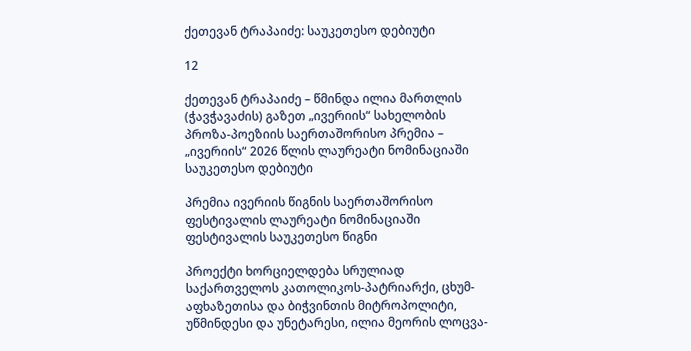ქეთევან ტრაპაიძე: საუკეთესო დებიუტი

12

ქეთევან ტრაპაიძე – წმინდა ილია მართლის (ჭავჭავაძის) გაზეთ „ივერიის“ სახელობის პროზა-პოეზიის საერთაშორისო პრემია – „ივერიის“ 2026 წლის ლაურეატი ნომინაციაში  საუკეთესო დებიუტი

პრემია ივერიის წიგნის საერთაშორისო ფესტივალის ლაურეატი ნომინაციაში ფესტივალის საუკეთესო წიგნი

პროექტი ხორციელდება სრულიად საქართველოს კათოლიკოს-პატრიარქი, ცხუმ-აფხაზეთისა და ბიჭვინთის მიტროპოლიტი, უწმინდესი და უნეტარესი, ილია მეორის ლოცვა-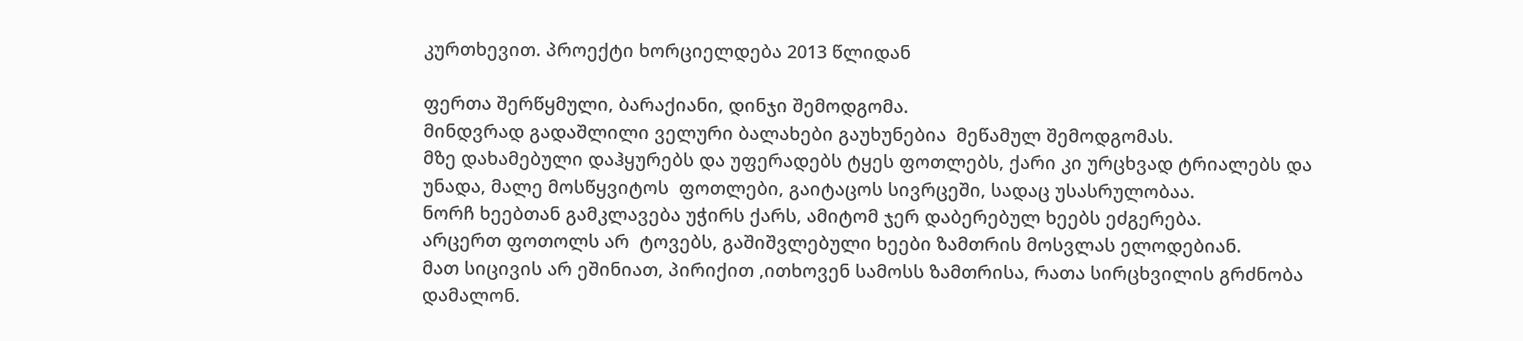კურთხევით. პროექტი ხორციელდება 2013 წლიდან

ფერთა შერწყმული, ბარაქიანი, დინჯი შემოდგომა.
მინდვრად გადაშლილი ველური ბალახები გაუხუნებია  მეწამულ შემოდგომას.
მზე დახამებული დაჰყურებს და უფერადებს ტყეს ფოთლებს, ქარი კი ურცხვად ტრიალებს და უნადა, მალე მოსწყვიტოს  ფოთლები, გაიტაცოს სივრცეში, სადაც უსასრულობაა.
ნორჩ ხეებთან გამკლავება უჭირს ქარს, ამიტომ ჯერ დაბერებულ ხეებს ეძგერება.
არცერთ ფოთოლს არ  ტოვებს, გაშიშვლებული ხეები ზამთრის მოსვლას ელოდებიან.
მათ სიცივის არ ეშინიათ, პირიქით ,ითხოვენ სამოსს ზამთრისა, რათა სირცხვილის გრძნობა დამალონ.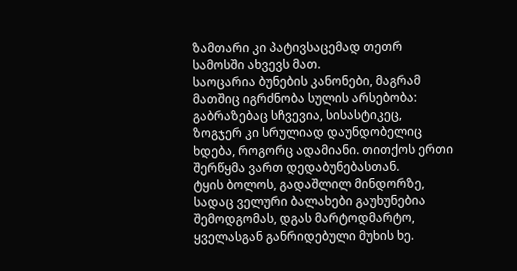ზამთარი კი პატივსაცემად თეთრ სამოსში ახვევს მათ.
საოცარია ბუნების კანონები, მაგრამ მათშიც იგრძნობა სულის არსებობა: გაბრაზებაც სჩვევია, სისასტიკეც, ზოგჯერ კი სრულიად დაუნდობელიც ხდება, როგორც ადამიანი. თითქოს ერთი შერწყმა ვართ დედაბუნებასთან.
ტყის ბოლოს, გადაშლილ მინდორზე, სადაც ველური ბალახები გაუხუნებია შემოდგომას, დგას მარტოდმარტო, ყველასგან განრიდებული მუხის ხე.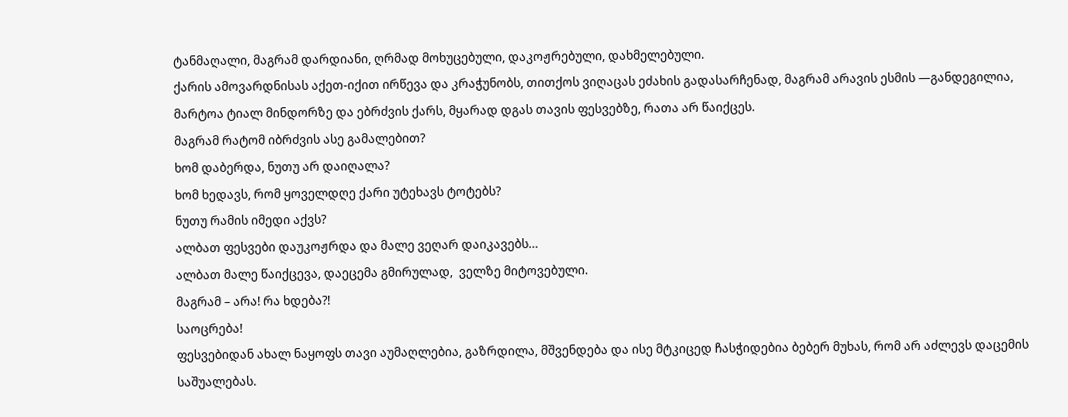ტანმაღალი, მაგრამ დარდიანი, ღრმად მოხუცებული, დაკოჟრებული, დახმელებული.
ქარის ამოვარდნისას აქეთ-იქით ირწევა და კრაჭუნობს, თითქოს ვიღაცას ეძახის გადასარჩენად, მაგრამ არავის ესმის —განდეგილია, მარტოა ტიალ მინდორზე და ებრძვის ქარს, მყარად დგას თავის ფესვებზე, რათა არ წაიქცეს.
მაგრამ რატომ იბრძვის ასე გამალებით?
ხომ დაბერდა, ნუთუ არ დაიღალა?
ხომ ხედავს, რომ ყოველდღე ქარი უტეხავს ტოტებს?
ნუთუ რამის იმედი აქვს?
ალბათ ფესვები დაუკოჟრდა და მალე ვეღარ დაიკავებს…
ალბათ მალე წაიქცევა, დაეცემა გმირულად,  ველზე მიტოვებული.
მაგრამ – არა! რა ხდება?!
საოცრება!
ფესვებიდან ახალ ნაყოფს თავი აუმაღლებია, გაზრდილა, მშვენდება და ისე მტკიცედ ჩასჭიდებია ბებერ მუხას, რომ არ აძლევს დაცემის საშუალებას.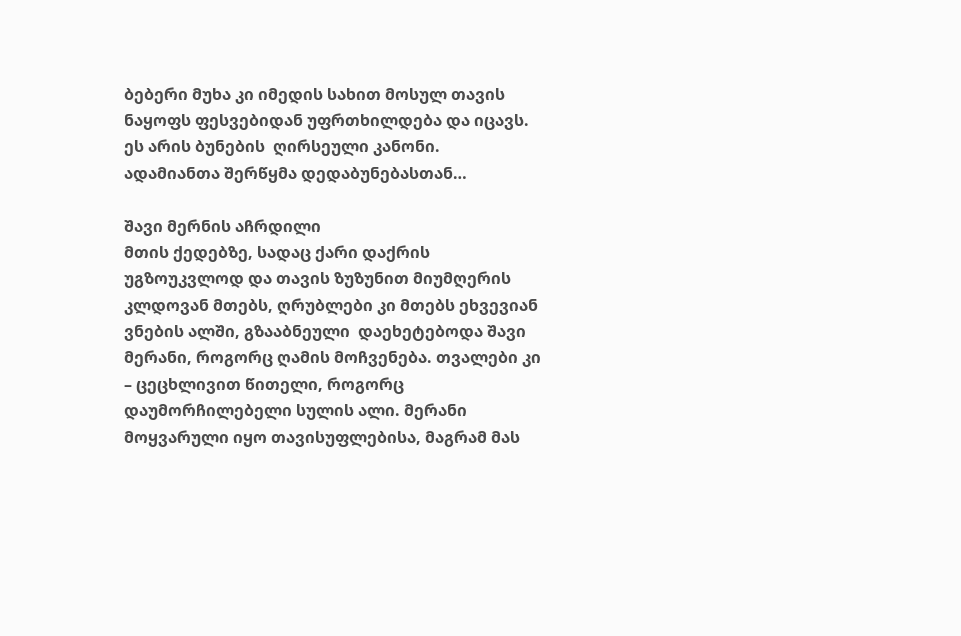ბებერი მუხა კი იმედის სახით მოსულ თავის ნაყოფს ფესვებიდან უფრთხილდება და იცავს.
ეს არის ბუნების  ღირსეული კანონი.
ადამიანთა შერწყმა დედაბუნებასთან…

შავი მერნის აჩრდილი
მთის ქედებზე, სადაც ქარი დაქრის უგზოუკვლოდ და თავის ზუზუნით მიუმღერის კლდოვან მთებს, ღრუბლები კი მთებს ეხვევიან ვნების ალში, გზააბნეული  დაეხეტებოდა შავი მერანი, როგორც ღამის მოჩვენება. თვალები კი – ცეცხლივით წითელი, როგორც დაუმორჩილებელი სულის ალი. მერანი მოყვარული იყო თავისუფლებისა, მაგრამ მას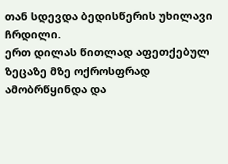თან სდევდა ბედისწერის უხილავი ჩრდილი.
ერთ დილას წითლად აფეთქებულ ზეცაზე მზე ოქროსფრად ამობრწყინდა და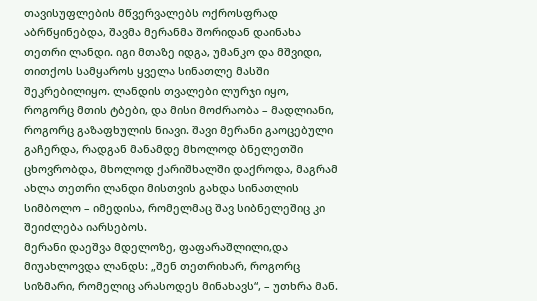თავისუფლების მწვერვალებს ოქროსფრად აბრწყინებდა, შავმა მერანმა შორიდან დაინახა თეთრი ლანდი. იგი მთაზე იდგა, უმანკო და მშვიდი, თითქოს სამყაროს ყველა სინათლე მასში შეკრებილიყო. ლანდის თვალები ლურჯი იყო, როგორც მთის ტბები, და მისი მოძრაობა – მადლიანი, როგორც გაზაფხულის ნიავი. შავი მერანი გაოცებული გაჩერდა, რადგან მანამდე მხოლოდ ბნელეთში ცხოვრობდა, მხოლოდ ქარიშხალში დაქროდა, მაგრამ ახლა თეთრი ლანდი მისთვის გახდა სინათლის სიმბოლო – იმედისა, რომელმაც შავ სიბნელეშიც კი შეიძლება იარსებოს.
მერანი დაეშვა მდელოზე, ფაფარაშლილი,და მიუახლოვდა ლანდს: „შენ თეთრიხარ, როგორც სიზმარი, რომელიც არასოდეს მინახავს“, – უთხრა მან.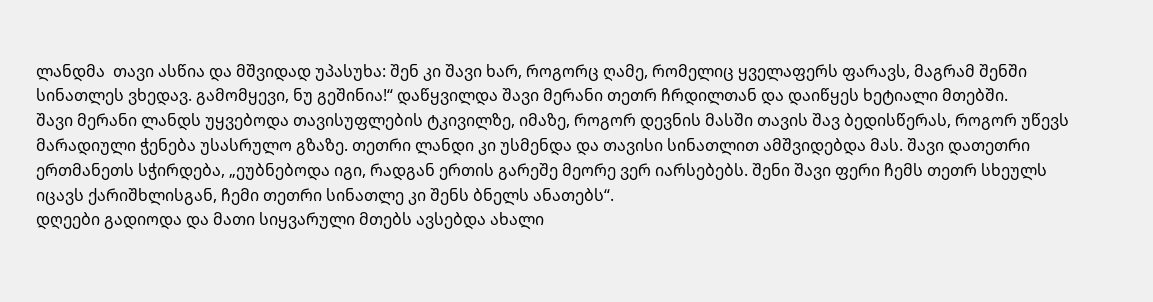ლანდმა  თავი ასწია და მშვიდად უპასუხა: შენ კი შავი ხარ, როგორც ღამე, რომელიც ყველაფერს ფარავს, მაგრამ შენში სინათლეს ვხედავ. გამომყევი, ნუ გეშინია!“ დაწყვილდა შავი მერანი თეთრ ჩრდილთან და დაიწყეს ხეტიალი მთებში.
შავი მერანი ლანდს უყვებოდა თავისუფლების ტკივილზე, იმაზე, როგორ დევნის მასში თავის შავ ბედისწერას, როგორ უწევს მარადიული ჭენება უსასრულო გზაზე. თეთრი ლანდი კი უსმენდა და თავისი სინათლით ამშვიდებდა მას. შავი დათეთრი ერთმანეთს სჭირდება, „ეუბნებოდა იგი, რადგან ერთის გარეშე მეორე ვერ იარსებებს. შენი შავი ფერი ჩემს თეთრ სხეულს იცავს ქარიშხლისგან, ჩემი თეთრი სინათლე კი შენს ბნელს ანათებს“.
დღეები გადიოდა და მათი სიყვარული მთებს ავსებდა ახალი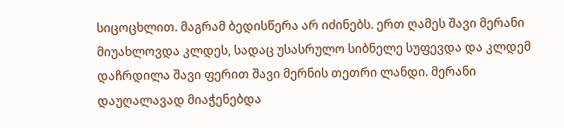სიცოცხლით. მაგრამ ბედისწერა არ იძინებს. ერთ ღამეს შავი მერანი მიუახლოვდა კლდეს, სადაც უსასრულო სიბნელე სუფევდა და კლდემ დაჩრდილა შავი ფერით შავი მერნის თეთრი ლანდი. მერანი დაუღალავად მიაჭენებდა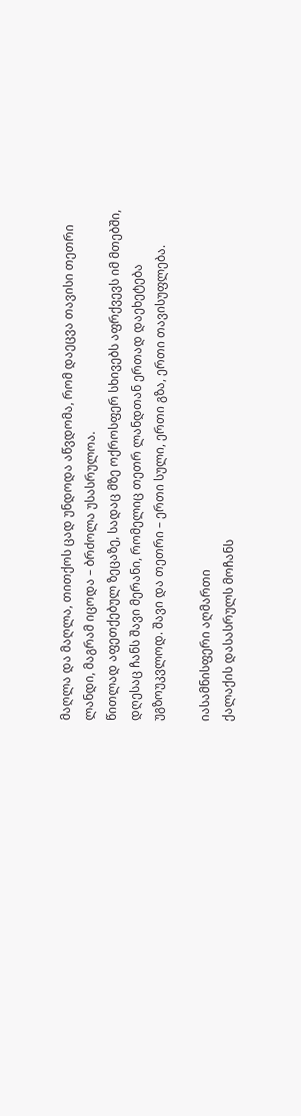მაღლა და მაღლა, თითქოს ცად უნდოდა აწვდომა, რომ დაეცვა თავისი თეთრი ლანდი, მაგრამ იცოდა – ბრძოლა უსასრულოა.
წითლად აფეთქებულ ზეცაზე, სადაც მზე ოქროსფერ სხივებს აფრქვევს იმ მთებში, დღესაც ჩანს შავი მერანი, რომელიც თეთრ ლანდთან ერთად დაეხეტება უგზოუკვლოდ. შავი და თეთრი – ერთი სული, ერთი გზა, ერთი თავისუფლება.

იასამნისფერი აღმართი
ქალაქის დასასრულს მოჩანს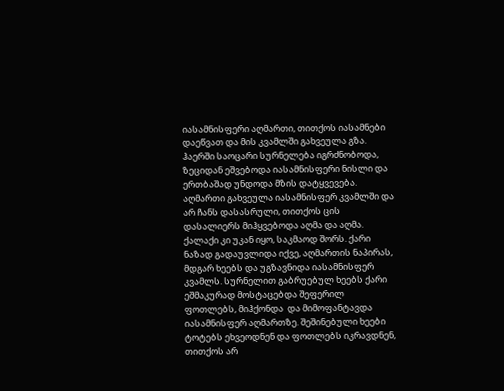იასამნისფერი აღმართი, თითქოს იასამნები დაეწვათ და მის კვამლში გახვეულა გზა. ჰაერში საოცარი სურნელება იგრძნობოდა, ზეციდან ეშვებოდა იასამნისფერი ნისლი და ერთბაშად უნდოდა მზის დატყვევება.
აღმართი გახვეულა იასამნისფერ კვამლში და არ ჩანს დასასრული, თითქოს ცის დასალიერს მიჰყვებოდა აღმა და აღმა. ქალაქი კი უკან იყო, საკმაოდ შორს. ქარი ნაზად გადაუვლიდა იქვე, აღმართის ნაპირას, მდგარ ხეებს და უგზავნიდა იასამნისფერ კვამლს. სურნელით გაბრუებულ ხეებს ქარი ეშმაკურად მოსტაცებდა შეფერილ ფოთლებს, მიჰქონდა  და მიმოფანტავდა იასამნისფერ აღმართზე. შეშინებული ხეები ტოტებს ეხვეოდნენ და ფოთლებს იკრავდნენ, თითქოს არ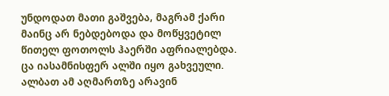უნდოდათ მათი გაშვება, მაგრამ ქარი მაინც არ ნებდებოდა და მოწყვეტილ წითელ ფოთოლს ჰაერში აფრიალებდა. ცა იასამნისფერ ალში იყო გახვეული. ალბათ ამ აღმართზე არავინ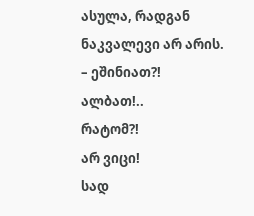ასულა, რადგან ნაკვალევი არ არის.
– ეშინიათ?!
ალბათ!..
რატომ?!
არ ვიცი!
სად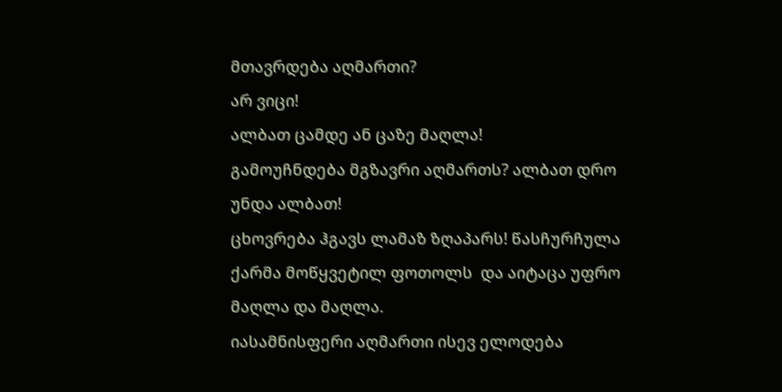მთავრდება აღმართი?
არ ვიცი!
ალბათ ცამდე ან ცაზე მაღლა!
გამოუჩნდება მგზავრი აღმართს? ალბათ დრო უნდა ალბათ!
ცხოვრება ჰგავს ლამაზ ზღაპარს! წასჩურჩულა ქარმა მოწყვეტილ ფოთოლს  და აიტაცა უფრო მაღლა და მაღლა.
იასამნისფერი აღმართი ისევ ელოდება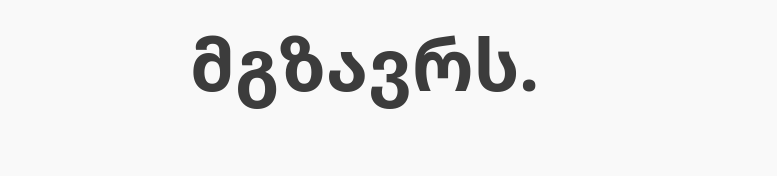მგზავრს.